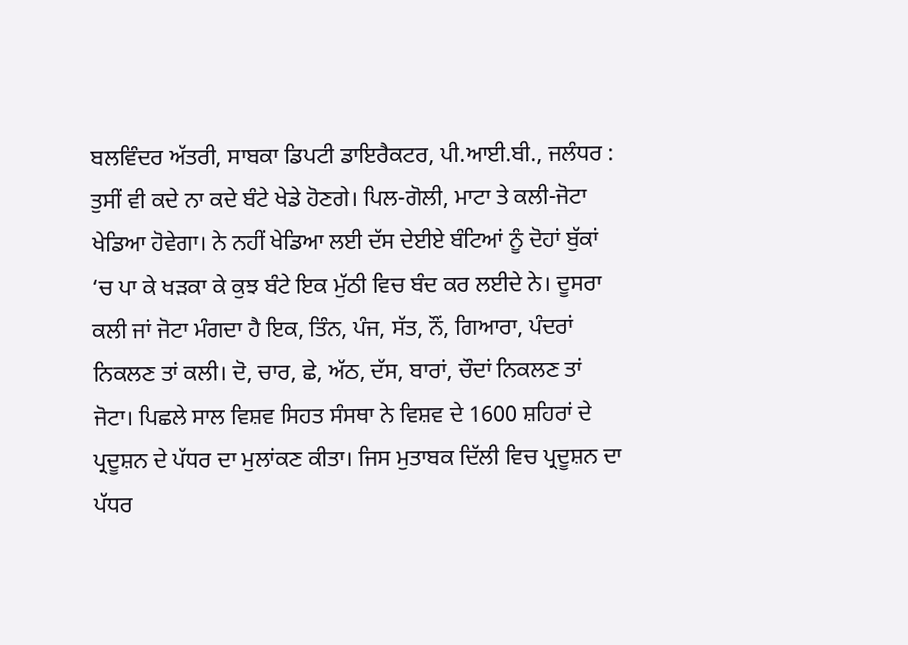ਬਲਵਿੰਦਰ ਅੱਤਰੀ, ਸਾਬਕਾ ਡਿਪਟੀ ਡਾਇਰੈਕਟਰ, ਪੀ.ਆਈ.ਬੀ., ਜਲੰਧਰ : ਤੁਸੀਂ ਵੀ ਕਦੇ ਨਾ ਕਦੇ ਬੰਟੇ ਖੇਡੇ ਹੋਣਗੇ। ਪਿਲ-ਗੋਲੀ, ਮਾਟਾ ਤੇ ਕਲੀ-ਜੋਟਾ ਖੇਡਿਆ ਹੋਵੇਗਾ। ਨੇ ਨਹੀਂ ਖੇਡਿਆ ਲਈ ਦੱਸ ਦੇਈਏ ਬੰਟਿਆਂ ਨੂੰ ਦੋਹਾਂ ਬੁੱਕਾਂ ‘ਚ ਪਾ ਕੇ ਖੜਕਾ ਕੇ ਕੁਝ ਬੰਟੇ ਇਕ ਮੁੱਠੀ ਵਿਚ ਬੰਦ ਕਰ ਲਈਦੇ ਨੇ। ਦੂਸਰਾ ਕਲੀ ਜਾਂ ਜੋਟਾ ਮੰਗਦਾ ਹੈ ਇਕ, ਤਿੰਨ, ਪੰਜ, ਸੱਤ, ਨੌਂ, ਗਿਆਰਾ, ਪੰਦਰਾਂ ਨਿਕਲਣ ਤਾਂ ਕਲੀ। ਦੋ, ਚਾਰ, ਛੇ, ਅੱਠ, ਦੱਸ, ਬਾਰਾਂ, ਚੌਦਾਂ ਨਿਕਲਣ ਤਾਂ ਜੋਟਾ। ਪਿਛਲੇ ਸਾਲ ਵਿਸ਼ਵ ਸਿਹਤ ਸੰਸਥਾ ਨੇ ਵਿਸ਼ਵ ਦੇ 1600 ਸ਼ਹਿਰਾਂ ਦੇ ਪ੍ਰਦੂਸ਼ਨ ਦੇ ਪੱਧਰ ਦਾ ਮੁਲਾਂਕਣ ਕੀਤਾ। ਜਿਸ ਮੁਤਾਬਕ ਦਿੱਲੀ ਵਿਚ ਪ੍ਰਦੂਸ਼ਨ ਦਾ ਪੱਧਰ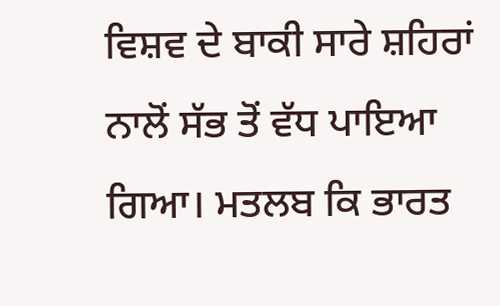ਵਿਸ਼ਵ ਦੇ ਬਾਕੀ ਸਾਰੇ ਸ਼ਹਿਰਾਂ ਨਾਲੋਂ ਸੱਭ ਤੋਂ ਵੱਧ ਪਾਇਆ ਗਿਆ। ਮਤਲਬ ਕਿ ਭਾਰਤ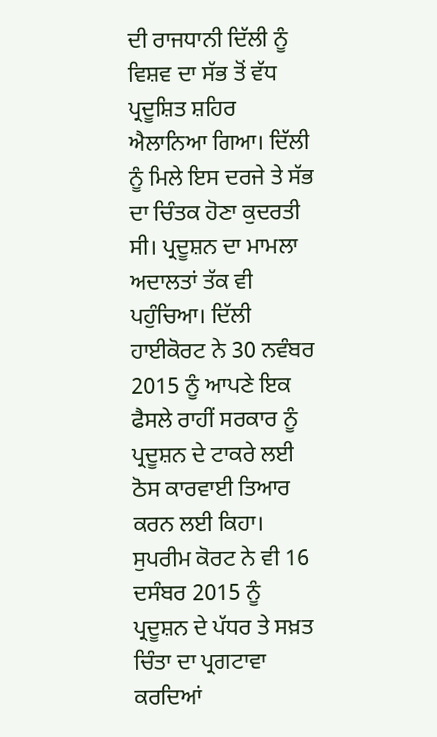ਦੀ ਰਾਜਧਾਨੀ ਦਿੱਲੀ ਨੂੰ ਵਿਸ਼ਵ ਦਾ ਸੱਭ ਤੋਂ ਵੱਧ ਪ੍ਰਦੂਸ਼ਿਤ ਸ਼ਹਿਰ ਐਲਾਨਿਆ ਗਿਆ। ਦਿੱਲੀ ਨੂੰ ਮਿਲੇ ਇਸ ਦਰਜੇ ਤੇ ਸੱਭ ਦਾ ਚਿੰਤਕ ਹੋਣਾ ਕੁਦਰਤੀ ਸੀ। ਪ੍ਰਦੂਸ਼ਨ ਦਾ ਮਾਮਲਾ ਅਦਾਲਤਾਂ ਤੱਕ ਵੀ ਪਹੁੰਚਿਆ। ਦਿੱਲੀ ਹਾਈਕੋਰਟ ਨੇ 30 ਨਵੰਬਰ 2015 ਨੂੰ ਆਪਣੇ ਇਕ ਫੈਸਲੇ ਰਾਹੀਂ ਸਰਕਾਰ ਨੂੰ ਪ੍ਰਦੂਸ਼ਨ ਦੇ ਟਾਕਰੇ ਲਈ ਠੋਸ ਕਾਰਵਾਈ ਤਿਆਰ ਕਰਨ ਲਈ ਕਿਹਾ। ਸੁਪਰੀਮ ਕੋਰਟ ਨੇ ਵੀ 16 ਦਸੰਬਰ 2015 ਨੂੰ ਪ੍ਰਦੂਸ਼ਨ ਦੇ ਪੱਧਰ ਤੇ ਸਖ਼ਤ ਚਿੰਤਾ ਦਾ ਪ੍ਰਗਟਾਵਾ ਕਰਦਿਆਂ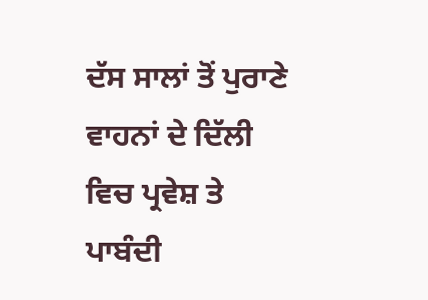ਦੱਸ ਸਾਲਾਂ ਤੋਂ ਪੁਰਾਣੇ ਵਾਹਨਾਂ ਦੇ ਦਿੱਲੀ ਵਿਚ ਪ੍ਰਵੇਸ਼ ਤੇ ਪਾਬੰਦੀ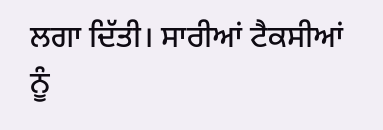ਲਗਾ ਦਿੱਤੀ। ਸਾਰੀਆਂ ਟੈਕਸੀਆਂ ਨੂੰ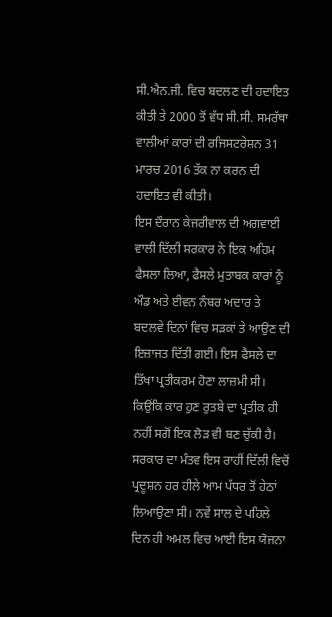ਸੀ.ਐਨ.ਜੀ. ਵਿਚ ਬਦਲਣ ਦੀ ਹਦਾਇਤ ਕੀਤੀ ਤੇ 2000 ਤੋਂ ਵੱਧ ਸੀ.ਸੀ. ਸਮਰੱਥਾ ਵਾਲੀਆਂ ਕਾਰਾਂ ਦੀ ਰਜਿਸਟਰੇਸ਼ਨ 31 ਮਾਰਚ 2016 ਤੱਕ ਨਾ ਕਰਨ ਦੀ ਹਦਾਇਤ ਵੀ ਕੀਤੀ।
ਇਸ ਦੌਰਾਨ ਕੇਜਰੀਵਾਲ ਦੀ ਅਗਵਾਈ ਵਾਲੀ ਦਿੱਲੀ ਸਰਕਾਰ ਨੇ ਇਕ ਅਹਿਮ ਫੈਸਲਾ ਲਿਆ, ਫੈਸਲੇ ਮੁਤਾਬਕ ਕਾਰਾਂ ਨੂੰ ਔਡ ਅਤੇ ਈਵਨ ਨੰਬਰ ਅਦਾਰ ਤੇ ਬਦਲਵੇ ਦਿਨਾਂ ਵਿਚ ਸੜਕਾਂ ਤੇ ਆਉਣ ਦੀ ਇਜ਼ਾਜਤ ਦਿੱਤੀ ਗਈ। ਇਸ ਫੈਸਲੇ ਦਾ ਤਿੱਖਾ ਪ੍ਰਤੀਕਰਮ ਹੋਣਾ ਲਾਜ਼ਮੀ ਸੀ। ਕਿਉਂਕਿ ਕਾਰ ਹੁਣ ਰੁਤਬੇ ਦਾ ਪ੍ਰਤੀਕ ਹੀ ਨਹੀਂ ਸਗੋਂ ਇਕ ਲੋੜ ਵੀ ਬਣ ਚੁੱਕੀ ਹੈ। ਸਰਕਾਰ ਦਾ ਮੰਤਵ ਇਸ ਰਾਹੀਂ ਦਿੱਲੀ ਵਿਚੋਂ ਪ੍ਰਦੂਸ਼ਨ ਹਰ ਹੀਲੇ ਆਮ ਪੱਧਰ ਤੋਂ ਹੇਠਾਂ ਲਿਆਉਣਾ ਸੀ। ਨਵੇਂ ਸਾਲ ਦੇ ਪਹਿਲੇ ਦਿਨ ਹੀ ਅਮਲ ਵਿਚ ਆਈ ਇਸ ਯੋਜਨਾ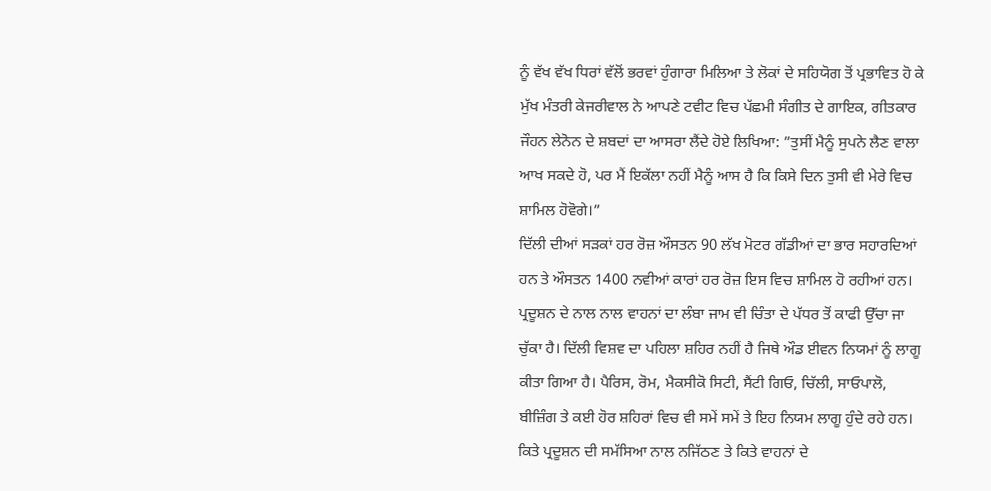ਨੂੰ ਵੱਖ ਵੱਖ ਧਿਰਾਂ ਵੱਲੋਂ ਭਰਵਾਂ ਹੁੰਗਾਰਾ ਮਿਲਿਆ ਤੇ ਲੋਕਾਂ ਦੇ ਸਹਿਯੋਗ ਤੋਂ ਪ੍ਰਭਾਵਿਤ ਹੋ ਕੇ ਮੁੱਖ ਮੰਤਰੀ ਕੇਜਰੀਵਾਲ ਨੇ ਆਪਣੇ ਟਵੀਟ ਵਿਚ ਪੱਛਮੀ ਸੰਗੀਤ ਦੇ ਗਾਇਕ, ਗੀਤਕਾਰ ਜੌਹਨ ਲੇਨੋਨ ਦੇ ਸ਼ਬਦਾਂ ਦਾ ਆਸਰਾ ਲੈਂਦੇ ਹੋਏ ਲਿਖਿਆ: ”ਤੁਸੀਂ ਮੈਨੂੰ ਸੁਪਨੇ ਲੈਣ ਵਾਲਾ ਆਖ ਸਕਦੇ ਹੋ, ਪਰ ਮੈਂ ਇਕੱਲਾ ਨਹੀਂ ਮੈਨੂੰ ਆਸ ਹੈ ਕਿ ਕਿਸੇ ਦਿਨ ਤੁਸੀ ਵੀ ਮੇਰੇ ਵਿਚ ਸ਼ਾਮਿਲ ਹੋਵੋਗੇ।”
ਦਿੱਲੀ ਦੀਆਂ ਸੜਕਾਂ ਹਰ ਰੋਜ਼ ਔਸਤਨ 90 ਲੱਖ ਮੋਟਰ ਗੱਡੀਆਂ ਦਾ ਭਾਰ ਸਹਾਰਦਿਆਂ ਹਨ ਤੇ ਔਸਤਨ 1400 ਨਵੀਆਂ ਕਾਰਾਂ ਹਰ ਰੋਜ਼ ਇਸ ਵਿਚ ਸ਼ਾਮਿਲ ਹੋ ਰਹੀਆਂ ਹਨ। ਪ੍ਰਦੂਸ਼ਨ ਦੇ ਨਾਲ ਨਾਲ ਵਾਹਨਾਂ ਦਾ ਲੰਬਾ ਜਾਮ ਵੀ ਚਿੰਤਾ ਦੇ ਪੱਧਰ ਤੋਂ ਕਾਫੀ ਉੱਚਾ ਜਾ ਚੁੱਕਾ ਹੈ। ਦਿੱਲੀ ਵਿਸ਼ਵ ਦਾ ਪਹਿਲਾ ਸ਼ਹਿਰ ਨਹੀਂ ਹੈ ਜਿਥੇ ਔਡ ਈਵਨ ਨਿਯਮਾਂ ਨੂੰ ਲਾਗੂ ਕੀਤਾ ਗਿਆ ਹੈ। ਪੈਰਿਸ, ਰੋਮ, ਮੈਕਸੀਕੋ ਸਿਟੀ, ਸੈਂਟੀ ਗਿਓ, ਚਿੱਲੀ, ਸਾਓਪਾਲੋ, ਬੀਜ਼ਿੰਗ ਤੇ ਕਈ ਹੋਰ ਸ਼ਹਿਰਾਂ ਵਿਚ ਵੀ ਸਮੇਂ ਸਮੇਂ ਤੇ ਇਹ ਨਿਯਮ ਲਾਗੂ ਹੁੰਦੇ ਰਹੇ ਹਨ। ਕਿਤੇ ਪ੍ਰਦੂਸ਼ਨ ਦੀ ਸਮੱਸਿਆ ਨਾਲ ਨਜਿੱਠਣ ਤੇ ਕਿਤੇ ਵਾਹਨਾਂ ਦੇ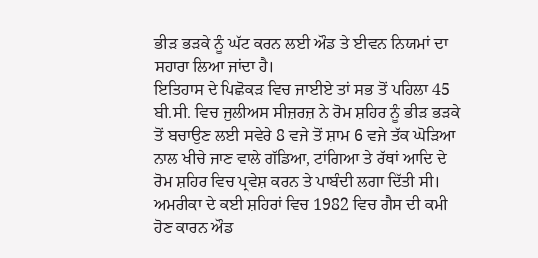ਭੀੜ ਭੜਕੇ ਨੂੰ ਘੱਟ ਕਰਨ ਲਈ ਔਡ ਤੇ ਈਵਨ ਨਿਯਮਾਂ ਦਾ ਸਹਾਰਾ ਲਿਆ ਜਾਂਦਾ ਹੈ।
ਇਤਿਹਾਸ ਦੇ ਪਿਛੋਕੜ ਵਿਚ ਜਾਈਏ ਤਾਂ ਸਭ ਤੋਂ ਪਹਿਲਾ 45 ਬੀ.ਸੀ. ਵਿਚ ਜੁਲੀਅਸ ਸੀਜ਼ਰਜ਼ ਨੇ ਰੋਮ ਸ਼ਹਿਰ ਨੂੰ ਭੀੜ ਭੜਕੇ ਤੋਂ ਬਚਾਉਣ ਲਈ ਸਵੇਰੇ 8 ਵਜੇ ਤੋਂ ਸ਼ਾਮ 6 ਵਜੇ ਤੱਕ ਘੋੜਿਆ ਨਾਲ ਖੀਚੇ ਜਾਣ ਵਾਲੇ ਗੱਡਿਆ, ਟਾਂਗਿਆ ਤੇ ਰੱਥਾਂ ਆਦਿ ਦੇ ਰੋਮ ਸ਼ਹਿਰ ਵਿਚ ਪ੍ਰਵੇਸ਼ ਕਰਨ ਤੇ ਪਾਬੰਦੀ ਲਗਾ ਦਿੱਤੀ ਸੀ।
ਅਮਰੀਕਾ ਦੇ ਕਈ ਸ਼ਹਿਰਾਂ ਵਿਚ 1982 ਵਿਚ ਗੈਸ ਦੀ ਕਮੀ ਹੋਣ ਕਾਰਨ ਔਡ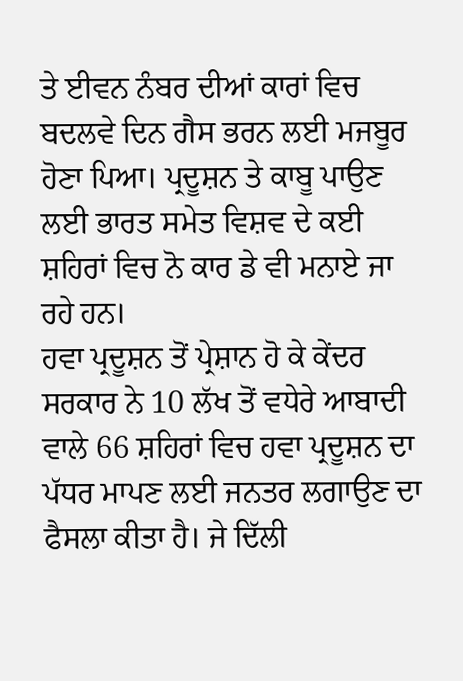ਤੇ ਈਵਨ ਨੰਬਰ ਦੀਆਂ ਕਾਰਾਂ ਵਿਚ ਬਦਲਵੇ ਦਿਨ ਗੈਸ ਭਰਨ ਲਈ ਮਜਬੂਰ ਹੋਣਾ ਪਿਆ। ਪ੍ਰਦੂਸ਼ਨ ਤੇ ਕਾਬੂ ਪਾਉਣ ਲਈ ਭਾਰਤ ਸਮੇਤ ਵਿਸ਼ਵ ਦੇ ਕਈ ਸ਼ਹਿਰਾਂ ਵਿਚ ਨੋ ਕਾਰ ਡੇ ਵੀ ਮਨਾਏ ਜਾ ਰਹੇ ਹਨ।
ਹਵਾ ਪ੍ਰਦੂਸ਼ਨ ਤੋਂ ਪ੍ਰੇਸ਼ਾਨ ਹੋ ਕੇ ਕੇਂਦਰ ਸਰਕਾਰ ਨੇ 10 ਲੱਖ ਤੋਂ ਵਧੇਰੇ ਆਬਾਦੀ ਵਾਲੇ 66 ਸ਼ਹਿਰਾਂ ਵਿਚ ਹਵਾ ਪ੍ਰਦੂਸ਼ਨ ਦਾ ਪੱਧਰ ਮਾਪਣ ਲਈ ਜਨਤਰ ਲਗਾਉਣ ਦਾ ਫੈਸਲਾ ਕੀਤਾ ਹੈ। ਜੇ ਦਿੱਲੀ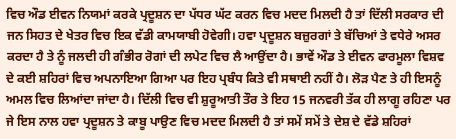ਵਿਚ ਔਡ ਈਵਨ ਨਿਯਮਾਂ ਕਰਕੇ ਪ੍ਰਦੂਸ਼ਨ ਦਾ ਪੱਧਰ ਘੱਟ ਕਰਨ ਵਿਚ ਮਦਦ ਮਿਲਦੀ ਹੈ ਤਾਂ ਦਿੱਲੀ ਸਰਕਾਰ ਦੀ ਜਨ ਸਿਹਤ ਦੇ ਖੇਤਰ ਵਿਚ ਇਕ ਵੱਡੀ ਕਾਮਯਾਬੀ ਹੋਵੇਗੀ। ਹਵਾ ਪ੍ਰਦੂਸ਼ਨ ਬਜ਼ੁਰਗਾਂ ਤੇ ਬੱਚਿਆਂ ਤੇ ਵਧੇਰੇ ਅਸਰ ਕਰਦਾ ਹੈ ਤੇ ਨੂੰ ਜਲਦੀ ਹੀ ਗੰਭੀਰ ਰੋਗਾਂ ਦੀ ਲਪੇਟ ਵਿਚ ਲੈ ਆਉਂਦਾ ਹੈ। ਭਾਵੇਂ ਔਡ ਤੇ ਈਵਨ ਫਾਰਮੂਲਾ ਵਿਸ਼ਵ ਦੇ ਕਈ ਸ਼ਹਿਰਾਂ ਵਿਚ ਅਪਨਾਇਆ ਗਿਆ ਪਰ ਇਹ ਪ੍ਰਬੰਧ ਕਿਤੇ ਵੀ ਸਥਾਈ ਨਹੀਂ ਹੈ। ਲੋੜ ਪੈਣ ਤੇ ਹੀ ਇਸਨੂੰ ਅਮਲ ਵਿਚ ਲਿਆਂਦਾ ਜਾਂਦਾ ਹੈ। ਦਿੱਲੀ ਵਿਚ ਵੀ ਸ਼ੁਰੂਆਤੀ ਤੌਰ ਤੇ ਇਹ 15 ਜਨਵਰੀ ਤੱਕ ਹੀ ਲਾਗੂ ਰਹਿਣਾ ਪਰ ਜੇ ਇਸ ਨਾਲ ਹਵਾ ਪ੍ਰਦੂਸ਼ਨ ਤੇ ਕਾਬੂ ਪਾਉਣ ਵਿਚ ਮਦਦ ਮਿਲਦੀ ਹੈ ਤਾਂ ਸਮੇਂ ਸਮੇਂ ਤੇ ਦੇਸ਼ ਦੇ ਵੱਡੇ ਸ਼ਹਿਰਾਂ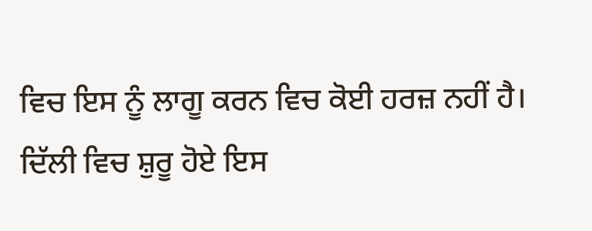ਵਿਚ ਇਸ ਨੂੰ ਲਾਗੂ ਕਰਨ ਵਿਚ ਕੋਈ ਹਰਜ਼ ਨਹੀਂ ਹੈ।
ਦਿੱਲੀ ਵਿਚ ਸ਼ੁਰੂ ਹੋਏ ਇਸ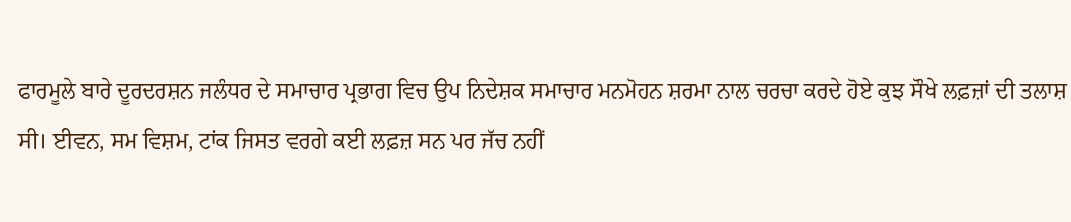ਫਾਰਮੂਲੇ ਬਾਰੇ ਦੂਰਦਰਸ਼ਨ ਜਲੰਧਰ ਦੇ ਸਮਾਚਾਰ ਪ੍ਰਭਾਗ ਵਿਚ ਉਪ ਨਿਦੇਸ਼ਕ ਸਮਾਚਾਰ ਮਨਮੋਹਨ ਸ਼ਰਮਾ ਨਾਲ ਚਰਚਾ ਕਰਦੇ ਹੋਏ ਕੁਝ ਸੌਖੇ ਲਫ਼ਜ਼ਾਂ ਦੀ ਤਲਾਸ਼ ਸੀ। ਈਵਨ, ਸਮ ਵਿਸ਼ਮ, ਟਾਂਕ ਜਿਸਤ ਵਰਗੇ ਕਈ ਲਫ਼ਜ਼ ਸਨ ਪਰ ਜੱਚ ਨਹੀਂ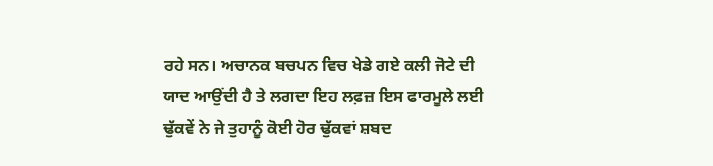ਰਹੇ ਸਨ। ਅਚਾਨਕ ਬਚਪਨ ਵਿਚ ਖੇਡੇ ਗਏ ਕਲੀ ਜੋਟੇ ਦੀ ਯਾਦ ਆਉਂਦੀ ਹੈ ਤੇ ਲਗਦਾ ਇਹ ਲਫ਼ਜ਼ ਇਸ ਫਾਰਮੂਲੇ ਲਈ ਢੁੱਕਵੇਂ ਨੇ ਜੇ ਤੁਹਾਨੂੰ ਕੋਈ ਹੋਰ ਢੁੱਕਵਾਂ ਸ਼ਬਦ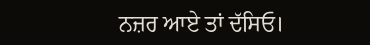ਨਜ਼ਰ ਆਏ ਤਾਂ ਦੱਸਿਓ।